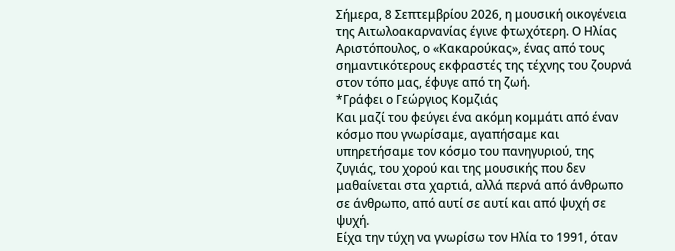Σήμερα, 8 Σεπτεμβρίου 2026, η μουσική οικογένεια της Αιτωλοακαρνανίας έγινε φτωχότερη. Ο Ηλίας Αριστόπουλος, ο «Κακαρούκας», ένας από τους σημαντικότερους εκφραστές της τέχνης του ζουρνά στον τόπο μας, έφυγε από τη ζωή.
*Γράφει ο Γεώργιος Κομζιάς
Και μαζί του φεύγει ένα ακόμη κομμάτι από έναν κόσμο που γνωρίσαμε, αγαπήσαμε και υπηρετήσαμε τον κόσμο του πανηγυριού, της ζυγιάς, του χορού και της μουσικής που δεν μαθαίνεται στα χαρτιά, αλλά περνά από άνθρωπο σε άνθρωπο, από αυτί σε αυτί και από ψυχή σε ψυχή.
Είχα την τύχη να γνωρίσω τον Ηλία το 1991, όταν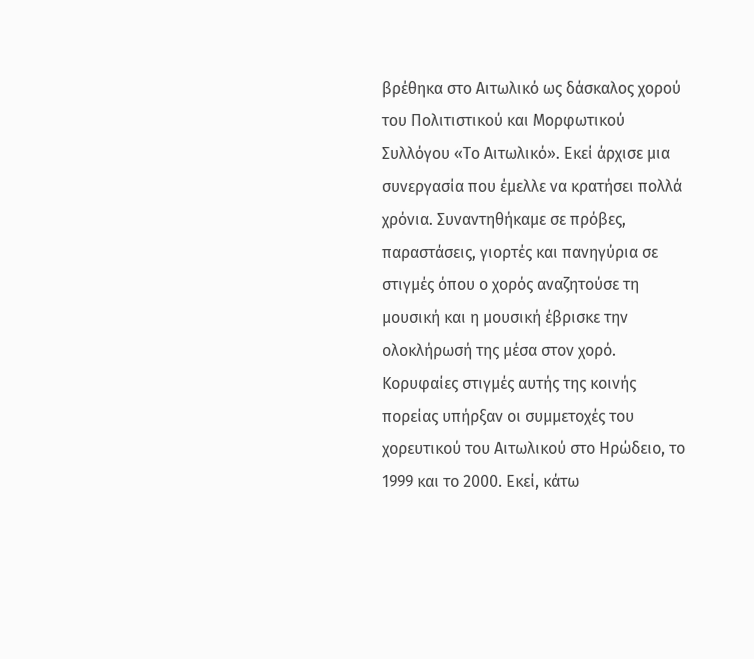βρέθηκα στο Αιτωλικό ως δάσκαλος χορού του Πολιτιστικού και Μορφωτικού Συλλόγου «Το Αιτωλικό». Εκεί άρχισε μια συνεργασία που έμελλε να κρατήσει πολλά χρόνια. Συναντηθήκαμε σε πρόβες, παραστάσεις, γιορτές και πανηγύρια σε στιγμές όπου ο χορός αναζητούσε τη μουσική και η μουσική έβρισκε την ολοκλήρωσή της μέσα στον χορό.
Κορυφαίες στιγμές αυτής της κοινής πορείας υπήρξαν οι συμμετοχές του χορευτικού του Αιτωλικού στο Ηρώδειο, το 1999 και το 2000. Εκεί, κάτω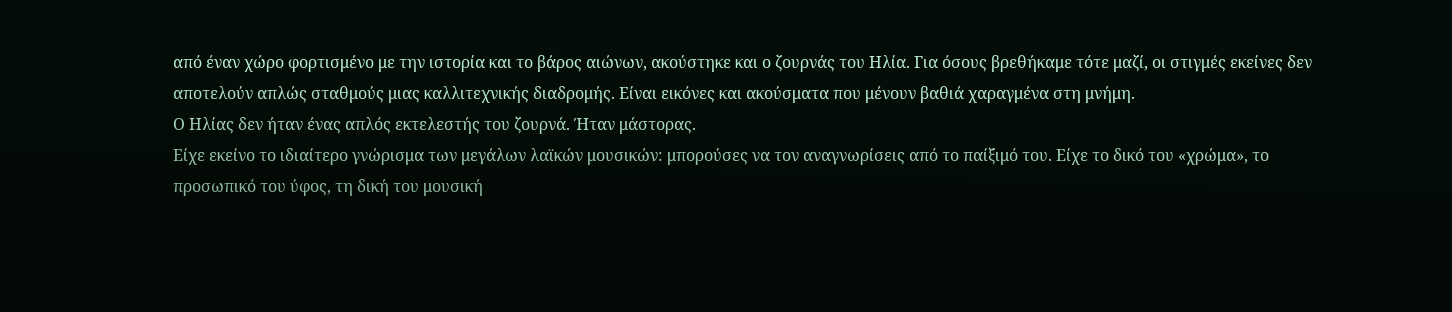από έναν χώρο φορτισμένο με την ιστορία και το βάρος αιώνων, ακούστηκε και ο ζουρνάς του Ηλία. Για όσους βρεθήκαμε τότε μαζί, οι στιγμές εκείνες δεν αποτελούν απλώς σταθμούς μιας καλλιτεχνικής διαδρομής. Είναι εικόνες και ακούσματα που μένουν βαθιά χαραγμένα στη μνήμη.
Ο Ηλίας δεν ήταν ένας απλός εκτελεστής του ζουρνά. Ήταν μάστορας.
Είχε εκείνο το ιδιαίτερο γνώρισμα των μεγάλων λαϊκών μουσικών: μπορούσες να τον αναγνωρίσεις από το παίξιμό του. Είχε το δικό του «χρώμα», το προσωπικό του ύφος, τη δική του μουσική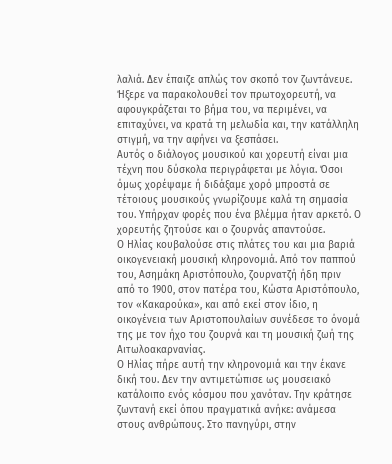λαλιά. Δεν έπαιζε απλώς τον σκοπό τον ζωντάνευε. Ήξερε να παρακολουθεί τον πρωτοχορευτή, να αφουγκράζεται το βήμα του, να περιμένει, να επιταχύνει, να κρατά τη μελωδία και, την κατάλληλη στιγμή, να την αφήνει να ξεσπάσει.
Αυτός ο διάλογος μουσικού και χορευτή είναι μια τέχνη που δύσκολα περιγράφεται με λόγια. Όσοι όμως χορέψαμε ή διδάξαμε χορό μπροστά σε τέτοιους μουσικούς γνωρίζουμε καλά τη σημασία του. Υπήρχαν φορές που ένα βλέμμα ήταν αρκετό. Ο χορευτής ζητούσε και ο ζουρνάς απαντούσε.
Ο Ηλίας κουβαλούσε στις πλάτες του και μια βαριά οικογενειακή μουσική κληρονομιά. Από τον παππού του, Ασημάκη Αριστόπουλο, ζουρνατζή ήδη πριν από το 1900, στον πατέρα του, Κώστα Αριστόπουλο, τον «Κακαρούκα», και από εκεί στον ίδιο, η οικογένεια των Αριστοπουλαίων συνέδεσε το όνομά της με τον ήχο του ζουρνά και τη μουσική ζωή της Αιτωλοακαρνανίας.
Ο Ηλίας πήρε αυτή την κληρονομιά και την έκανε δική του. Δεν την αντιμετώπισε ως μουσειακό κατάλοιπο ενός κόσμου που χανόταν. Την κράτησε ζωντανή εκεί όπου πραγματικά ανήκε: ανάμεσα στους ανθρώπους. Στο πανηγύρι, στην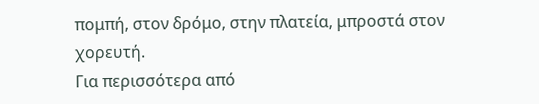πομπή, στον δρόμο, στην πλατεία, μπροστά στον χορευτή.
Για περισσότερα από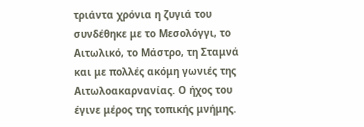τριάντα χρόνια η ζυγιά του συνδέθηκε με το Μεσολόγγι, το Αιτωλικό, το Μάστρο, τη Σταμνά και με πολλές ακόμη γωνιές της Αιτωλοακαρνανίας. Ο ήχος του έγινε μέρος της τοπικής μνήμης.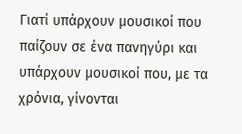Γιατί υπάρχουν μουσικοί που παίζουν σε ένα πανηγύρι και υπάρχουν μουσικοί που, με τα χρόνια, γίνονται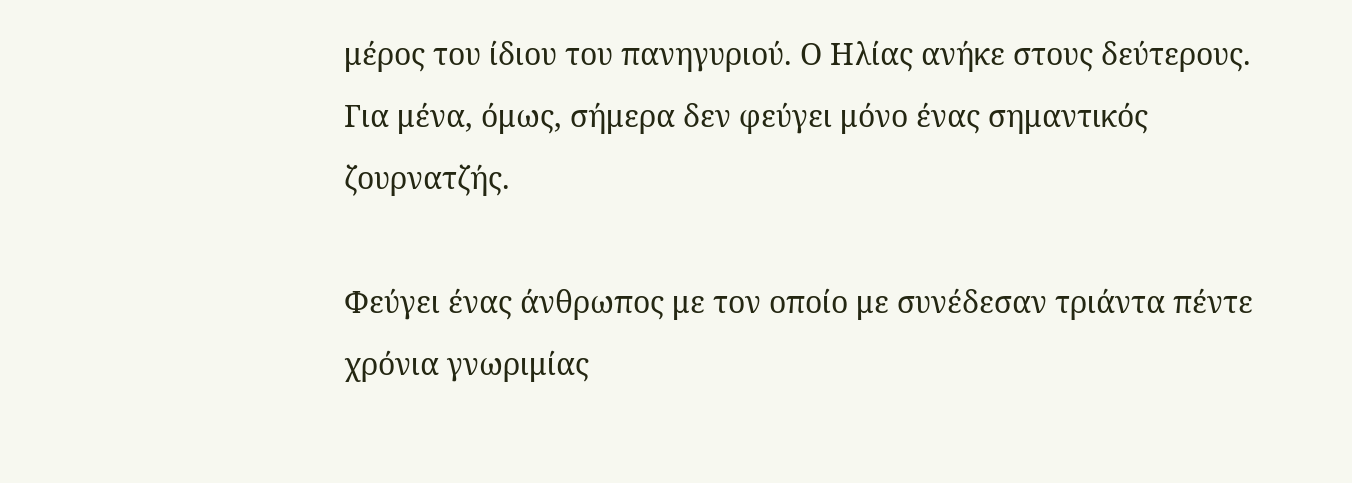μέρος του ίδιου του πανηγυριού. Ο Ηλίας ανήκε στους δεύτερους.
Για μένα, όμως, σήμερα δεν φεύγει μόνο ένας σημαντικός ζουρνατζής.

Φεύγει ένας άνθρωπος με τον οποίο με συνέδεσαν τριάντα πέντε χρόνια γνωριμίας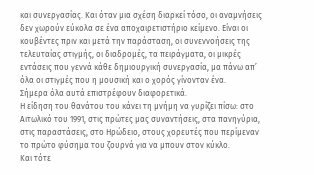και συνεργασίας. Και όταν μια σχέση διαρκεί τόσο, οι αναμνήσεις δεν χωρούν εύκολα σε ένα αποχαιρετιστήριο κείμενο. Είναι οι κουβέντες πριν και μετά την παράσταση, οι συνεννοήσεις της τελευταίας στιγμής, οι διαδρομές, τα πειράγματα, οι μικρές εντάσεις που γεννά κάθε δημιουργική συνεργασία, μα πάνω απ’ όλα οι στιγμές που η μουσική και ο χορός γίνονταν ένα.
Σήμερα όλα αυτά επιστρέφουν διαφορετικά.
Η είδηση του θανάτου του κάνει τη μνήμη να γυρίζει πίσω: στο Αιτωλικό του 1991, στις πρώτες μας συναντήσεις, στα πανηγύρια, στις παραστάσεις, στο Ηρώδειο, στους χορευτές που περίμεναν το πρώτο φύσημα του ζουρνά για να μπουν στον κύκλο.
Και τότε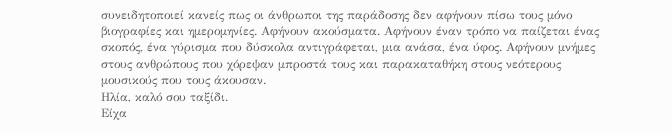συνειδητοποιεί κανείς πως οι άνθρωποι της παράδοσης δεν αφήνουν πίσω τους μόνο βιογραφίες και ημερομηνίες. Αφήνουν ακούσματα. Αφήνουν έναν τρόπο να παίζεται ένας σκοπός, ένα γύρισμα που δύσκολα αντιγράφεται, μια ανάσα, ένα ύφος. Αφήνουν μνήμες στους ανθρώπους που χόρεψαν μπροστά τους και παρακαταθήκη στους νεότερους μουσικούς που τους άκουσαν.
Ηλία, καλό σου ταξίδι.
Είχα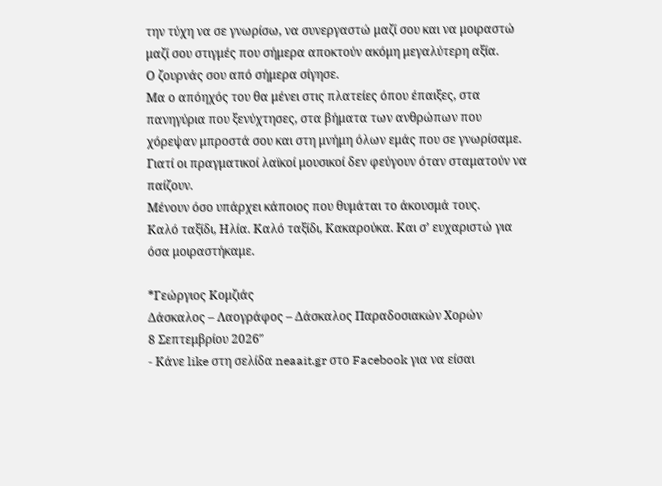την τύχη να σε γνωρίσω, να συνεργαστώ μαζί σου και να μοιραστώ μαζί σου στιγμές που σήμερα αποκτούν ακόμη μεγαλύτερη αξία.
Ο ζουρνάς σου από σήμερα σίγησε.
Μα ο απόηχός του θα μένει στις πλατείες όπου έπαιξες, στα πανηγύρια που ξενύχτησες, στα βήματα των ανθρώπων που χόρεψαν μπροστά σου και στη μνήμη όλων εμάς που σε γνωρίσαμε.
Γιατί οι πραγματικοί λαϊκοί μουσικοί δεν φεύγουν όταν σταματούν να παίζουν.
Μένουν όσο υπάρχει κάποιος που θυμάται το άκουσμά τους.
Καλό ταξίδι, Ηλία. Καλό ταξίδι, Κακαρούκα. Και σ’ ευχαριστώ για όσα μοιραστήκαμε.

*Γεώργιος Κομζιάς
Δάσκαλος – Λαογράφος – Δάσκαλος Παραδοσιακών Χορών
8 Σεπτεμβρίου 2026″
- Κάνε like στη σελίδα neaait.gr στο Facebook για να είσαι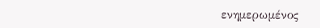ενημερωμένος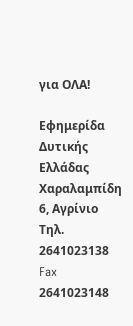για ΟΛΑ!

Εφημερίδα Δυτικής Ελλάδας
Χαραλαμπίδη 6, Αγρίνιο
Τηλ. 2641023138
Fax 2641023148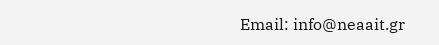Email: info@neaait.gr